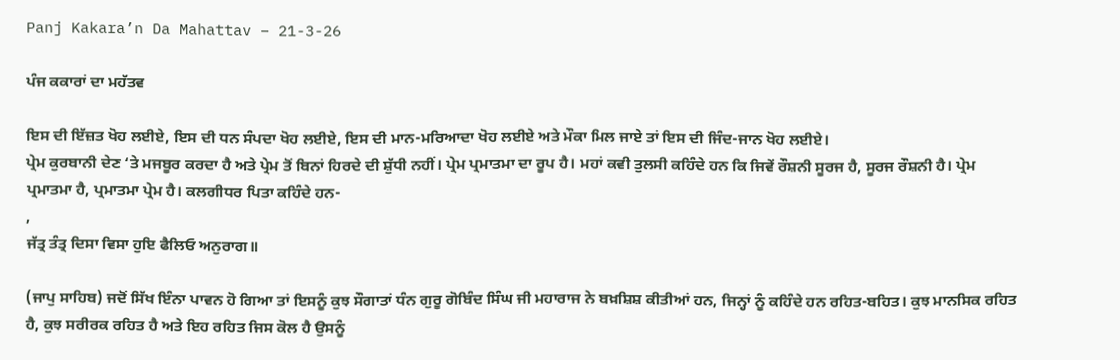Panj Kakara’n Da Mahattav – 21-3-26

ਪੰਜ ਕਕਾਰਾਂ ਦਾ ਮਹੱਤਵ

ਇਸ ਦੀ ਇੱਜ਼ਤ ਖੋਹ ਲਈਏ, ਇਸ ਦੀ ਧਨ ਸੰਪਦਾ ਖੋਹ ਲਈਏ, ਇਸ ਦੀ ਮਾਨ-ਮਰਿਆਦਾ ਖੋਹ ਲਈਏ ਅਤੇ ਮੌਕਾ ਮਿਲ ਜਾਏ ਤਾਂ ਇਸ ਦੀ ਜਿੰਦ-ਜਾਨ ਖੋਹ ਲਈਏ।
ਪ੍ਰੇਮ ਕੁਰਬਾਨੀ ਦੇਣ ‘ਤੇ ਮਜਬੂਰ ਕਰਦਾ ਹੈ ਅਤੇ ਪ੍ਰੇਮ ਤੋਂ ਬਿਨਾਂ ਹਿਰਦੇ ਦੀ ਸ਼ੁੱਧੀ ਨਹੀਂ। ਪ੍ਰੇਮ ਪ੍ਰਮਾਤਮਾ ਦਾ ਰੂਪ ਹੈ। ਮਹਾਂ ਕਵੀ ਤੁਲਸੀ ਕਹਿੰਦੇ ਹਨ ਕਿ ਜਿਵੇਂ ਰੌਸ਼ਨੀ ਸੂਰਜ ਹੈ, ਸੂਰਜ ਰੌਸ਼ਨੀ ਹੈ। ਪ੍ਰੇਮ ਪ੍ਰਮਾਤਮਾ ਹੈ, ਪ੍ਰਮਾਤਮਾ ਪ੍ਰੇਮ ਹੈ। ਕਲਗੀਧਰ ਪਿਤਾ ਕਹਿੰਦੇ ਹਨ-
,
ਜੱਤ੍ਰ ਤੰਤ੍ਰ ਦਿਸਾ ਵਿਸਾ ਹੁਇ ਫੈਲਿਓ ਅਨੁਰਾਗ॥

(ਜਾਪੁ ਸਾਹਿਬ) ਜਦੋਂ ਸਿੱਖ ਇੰਨਾ ਪਾਵਨ ਹੋ ਗਿਆ ਤਾਂ ਇਸਨੂੰ ਕੁਝ ਸੌਗਾਤਾਂ ਧੰਨ ਗੁਰੂ ਗੋਬਿੰਦ ਸਿੰਘ ਜੀ ਮਹਾਰਾਜ ਨੇ ਬਖ਼ਸ਼ਿਸ਼ ਕੀਤੀਆਂ ਹਨ, ਜਿਨ੍ਹਾਂ ਨੂੰ ਕਹਿੰਦੇ ਹਨ ਰਹਿਤ-ਬਹਿਤ। ਕੁਝ ਮਾਨਸਿਕ ਰਹਿਤ ਹੈ, ਕੁਝ ਸਰੀਰਕ ਰਹਿਤ ਹੈ ਅਤੇ ਇਹ ਰਹਿਤ ਜਿਸ ਕੋਲ ਹੈ ਉਸਨੂੰ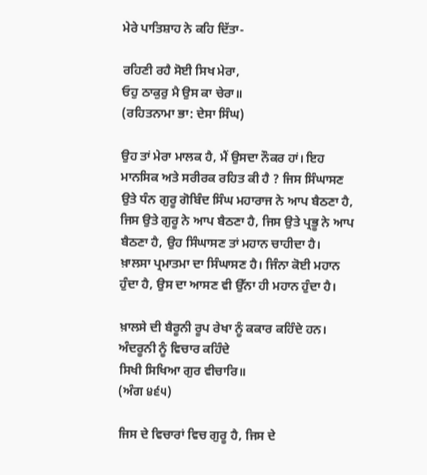ਮੇਰੇ ਪਾਤਿਸ਼ਾਹ ਨੇ ਕਹਿ ਦਿੱਤਾ-

ਰਹਿਣੀ ਰਹੈ ਸੋਈ ਸਿਖ ਮੇਰਾ,
ਓਹੁ ਠਾਕੁਰੁ ਮੈ ਉਸ ਕਾ ਚੇਰਾ॥
(ਰਹਿਤਨਾਮਾ ਭਾ: ਦੇਸਾ ਸਿੰਘ)

ਉਹ ਤਾਂ ਮੇਰਾ ਮਾਲਕ ਹੈ, ਮੈਂ ਉਸਦਾ ਨੌਕਰ ਹਾਂ। ਇਹ ਮਾਨਸਿਕ ਅਤੇ ਸਰੀਰਕ ਰਹਿਤ ਕੀ ਹੈ ? ਜਿਸ ਸਿੰਘਾਸਣ ਉਤੇ ਧੰਨ ਗੁਰੂ ਗੋਬਿੰਦ ਸਿੰਘ ਮਹਾਰਾਜ ਨੇ ਆਪ ਬੈਠਣਾ ਹੈ, ਜਿਸ ਉਤੇ ਗੁਰੂ ਨੇ ਆਪ ਬੈਠਣਾ ਹੈ, ਜਿਸ ਉਤੇ ਪ੍ਰਭੂ ਨੇ ਆਪ ਬੈਠਣਾ ਹੈ, ਉਹ ਸਿੰਘਾਸਣ ਤਾਂ ਮਹਾਨ ਚਾਹੀਦਾ ਹੈ। ਖ਼ਾਲਸਾ ਪ੍ਰਮਾਤਮਾ ਦਾ ਸਿੰਘਾਸਣ ਹੈ। ਜਿੰਨਾ ਕੋਈ ਮਹਾਨ ਹੁੰਦਾ ਹੈ, ਉਸ ਦਾ ਆਸਣ ਵੀ ਉੱਨਾ ਹੀ ਮਹਾਨ ਹੁੰਦਾ ਹੈ।

ਖ਼ਾਲਸੇ ਦੀ ਬੈਰੂਨੀ ਰੂਪ ਰੇਖਾ ਨੂੰ ਕਕਾਰ ਕਹਿੰਦੇ ਹਨ। ਅੰਦਰੂਨੀ ਨੂੰ ਵਿਚਾਰ ਕਹਿੰਦੇ
ਸਿਖੀ ਸਿਖਿਆ ਗੁਰ ਵੀਚਾਰਿ॥
(ਅੰਗ ੪੬੫)

ਜਿਸ ਦੇ ਵਿਚਾਰਾਂ ਵਿਚ ਗੁਰੂ ਹੈ, ਜਿਸ ਦੇ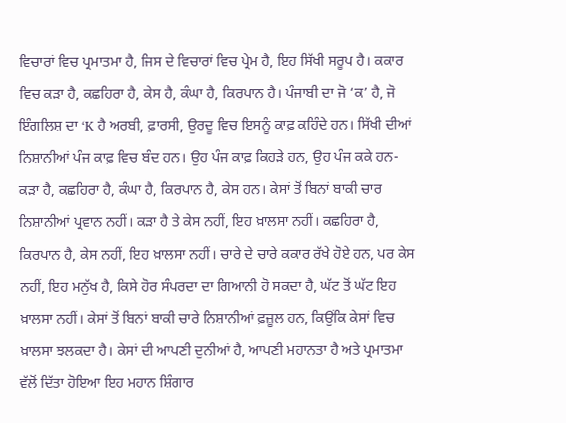ਵਿਚਾਰਾਂ ਵਿਚ ਪ੍ਰਮਾਤਮਾ ਹੈ, ਜਿਸ ਦੇ ਵਿਚਾਰਾਂ ਵਿਚ ਪ੍ਰੇਮ ਹੈ, ਇਹ ਸਿੱਖੀ ਸਰੂਪ ਹੈ। ਕਕਾਰ ਵਿਚ ਕੜਾ ਹੈ, ਕਛਹਿਰਾ ਹੈ, ਕੇਸ ਹੈ, ਕੰਘਾ ਹੈ, ਕਿਰਪਾਨ ਹੈ। ਪੰਜਾਬੀ ਦਾ ਜੋ ‘ਕ’ ਹੈ, ਜੋ ਇੰਗਲਿਸ਼ ਦਾ ‘K ਹੈ ਅਰਬੀ, ਫ਼ਾਰਸੀ, ਉਰਦੂ ਵਿਚ ਇਸਨੂੰ ਕਾਫ਼ ਕਹਿੰਦੇ ਹਨ। ਸਿੱਖੀ ਦੀਆਂ ਨਿਸ਼ਾਨੀਆਂ ਪੰਜ ਕਾਫ਼ ਵਿਚ ਬੰਦ ਹਨ। ਉਹ ਪੰਜ ਕਾਫ਼ ਕਿਹੜੇ ਹਨ, ਉਹ ਪੰਜ ਕਕੇ ਹਨ- ਕੜਾ ਹੈ, ਕਛਹਿਰਾ ਹੈ, ਕੰਘਾ ਹੈ, ਕਿਰਪਾਨ ਹੈ, ਕੇਸ ਹਨ। ਕੇਸਾਂ ਤੋਂ ਬਿਨਾਂ ਬਾਕੀ ਚਾਰ ਨਿਸ਼ਾਨੀਆਂ ਪ੍ਰਵਾਨ ਨਹੀਂ। ਕੜਾ ਹੈ ਤੇ ਕੇਸ ਨਹੀਂ, ਇਹ ਖ਼ਾਲਸਾ ਨਹੀਂ। ਕਛਹਿਰਾ ਹੈ, ਕਿਰਪਾਨ ਹੈ, ਕੇਸ ਨਹੀਂ, ਇਹ ਖ਼ਾਲਸਾ ਨਹੀਂ। ਚਾਰੇ ਦੇ ਚਾਰੇ ਕਕਾਰ ਰੱਖੇ ਹੋਏ ਹਨ, ਪਰ ਕੇਸ ਨਹੀਂ, ਇਹ ਮਨੁੱਖ ਹੈ, ਕਿਸੇ ਹੋਰ ਸੰਪਰਦਾ ਦਾ ਗਿਆਨੀ ਹੋ ਸਕਦਾ ਹੈ, ਘੱਟ ਤੋਂ ਘੱਟ ਇਹ ਖ਼ਾਲਸਾ ਨਹੀਂ। ਕੇਸਾਂ ਤੋਂ ਬਿਨਾਂ ਬਾਕੀ ਚਾਰੇ ਨਿਸ਼ਾਨੀਆਂ ਫ਼ਜ਼ੂਲ ਹਨ, ਕਿਉਂਕਿ ਕੇਸਾਂ ਵਿਚ ਖ਼ਾਲਸਾ ਝਲਕਦਾ ਹੈ। ਕੇਸਾਂ ਦੀ ਆਪਣੀ ਦੁਨੀਆਂ ਹੈ, ਆਪਣੀ ਮਹਾਨਤਾ ਹੈ ਅਤੇ ਪ੍ਰਮਾਤਮਾ ਵੱਲੋਂ ਦਿੱਤਾ ਹੋਇਆ ਇਹ ਮਹਾਨ ਸ਼ਿੰਗਾਰ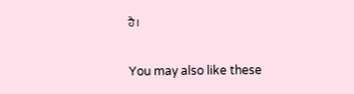ਹੈ।

You may also like these